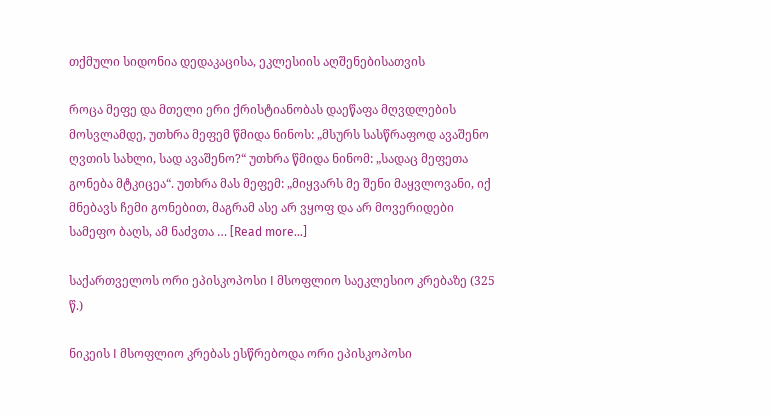თქმული სიდონია დედაკაცისა, ეკლესიის აღშენებისათვის

როცა მეფე და მთელი ერი ქრისტიანობას დაეწაფა მღვდლების მოსვლამდე, უთხრა მეფემ წმიდა ნინოს: „მსურს სასწრაფოდ ავაშენო ღვთის სახლი, სად ავაშენო?“ უთხრა წმიდა ნინომ: „სადაც მეფეთა გონება მტკიცეა“. უთხრა მას მეფემ: „მიყვარს მე შენი მაყვლოვანი, იქ მნებავს ჩემი გონებით, მაგრამ ასე არ ვყოფ და არ მოვერიდები სამეფო ბაღს, ამ ნაძვთა … [Read more...]

საქართველოს ორი ეპისკოპოსი I მსოფლიო საეკლესიო კრებაზე (325 წ.)

ნიკეის I მსოფლიო კრებას ესწრებოდა ორი ეპისკოპოსი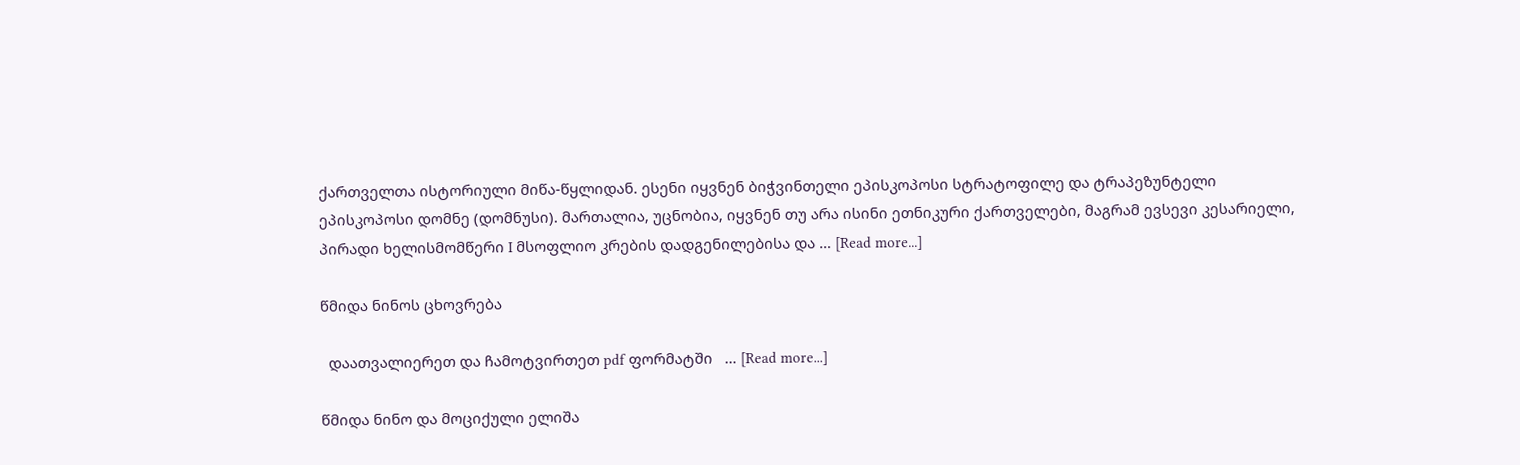ქართველთა ისტორიული მიწა-წყლიდან. ესენი იყვნენ ბიჭვინთელი ეპისკოპოსი სტრატოფილე და ტრაპეზუნტელი ეპისკოპოსი დომნე (დომნუსი). მართალია, უცნობია, იყვნენ თუ არა ისინი ეთნიკური ქართველები, მაგრამ ევსევი კესარიელი, პირადი ხელისმომწერი I მსოფლიო კრების დადგენილებისა და … [Read more...]

წმიდა ნინოს ცხოვრება

  დაათვალიერეთ და ჩამოტვირთეთ pdf ფორმატში   … [Read more...]

წმიდა ნინო და მოციქული ელიშა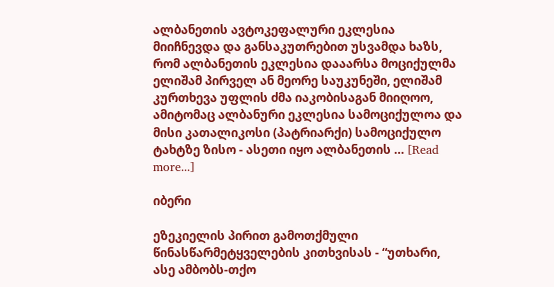ალბანეთის ავტოკეფალური ეკლესია მიიჩნევდა და განსაკუთრებით უსვამდა ხაზს, რომ ალბანეთის ეკლესია დააარსა მოციქულმა ელიშამ პირველ ან მეორე საუკუნეში, ელიშამ კურთხევა უფლის ძმა იაკობისაგან მიიღოო, ამიტომაც ალბანური ეკლესია სამოციქულოა და მისი კათალიკოსი (პატრიარქი) სამოციქულო ტახტზე ზისო - ასეთი იყო ალბანეთის … [Read more...]

იბერი

ეზეკიელის პირით გამოთქმული წინასწარმეტყველების კითხვისას - “უთხარი, ასე ამბობს-თქო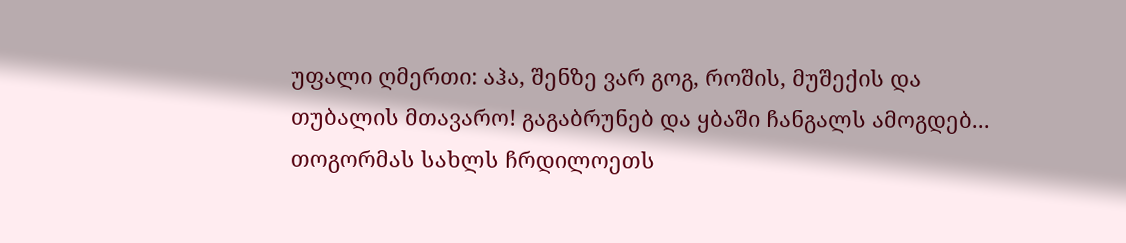უფალი ღმერთი: აჰა, შენზე ვარ გოგ, როშის, მუშექის და თუბალის მთავარო! გაგაბრუნებ და ყბაში ჩანგალს ამოგდებ... თოგორმას სახლს ჩრდილოეთს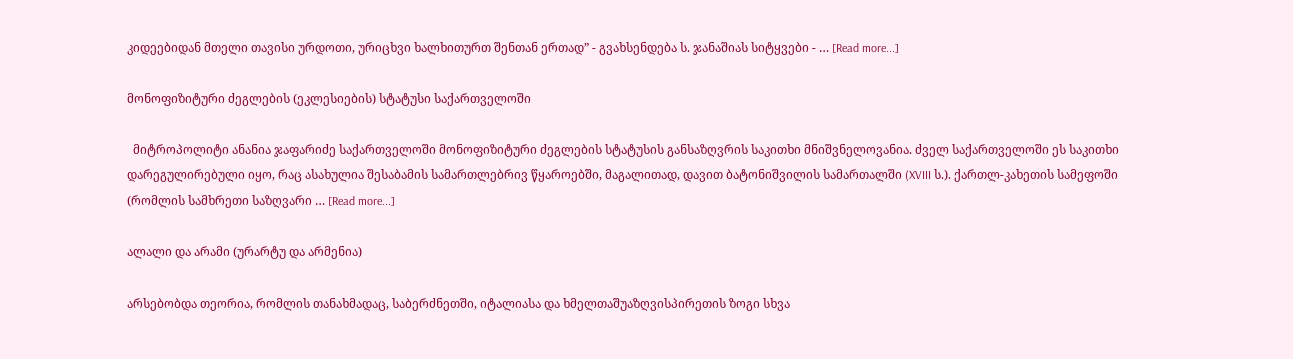კიდეებიდან მთელი თავისი ურდოთი, ურიცხვი ხალხითურთ შენთან ერთად” - გვახსენდება ს. ჯანაშიას სიტყვები - … [Read more...]

მონოფიზიტური ძეგლების (ეკლესიების) სტატუსი საქართველოში

  მიტროპოლიტი ანანია ჯაფარიძე საქართველოში მონოფიზიტური ძეგლების სტატუსის განსაზღვრის საკითხი მნიშვნელოვანია. ძველ საქართველოში ეს საკითხი დარეგულირებული იყო, რაც ასახულია შესაბამის სამართლებრივ წყაროებში, მაგალითად, დავით ბატონიშვილის სამართალში (XVIII ს.). ქართლ-კახეთის სამეფოში (რომლის სამხრეთი საზღვარი … [Read more...]

ალალი და არამი (ურარტუ და არმენია)

არსებობდა თეორია, რომლის თანახმადაც, საბერძნეთში, იტალიასა და ხმელთაშუაზღვისპირეთის ზოგი სხვა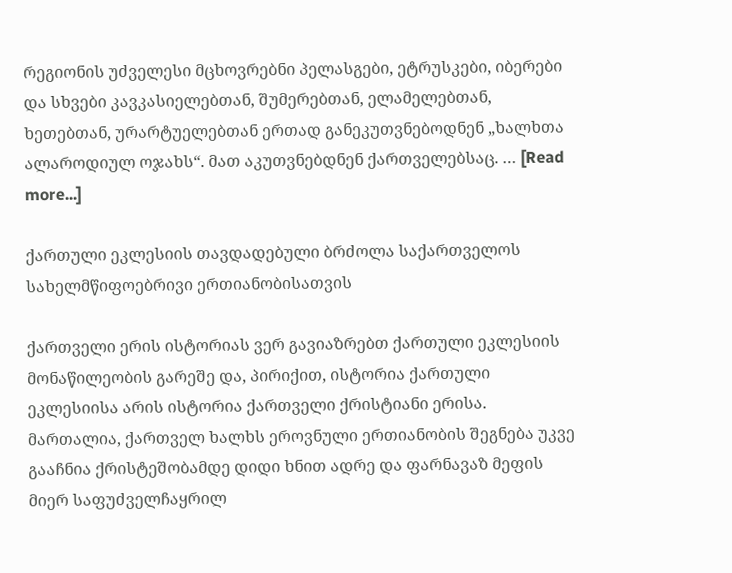რეგიონის უძველესი მცხოვრებნი პელასგები, ეტრუსკები, იბერები და სხვები კავკასიელებთან, შუმერებთან, ელამელებთან, ხეთებთან, ურარტუელებთან ერთად განეკუთვნებოდნენ „ხალხთა ალაროდიულ ოჯახს“. მათ აკუთვნებდნენ ქართველებსაც. … [Read more...]

ქართული ეკლესიის თავდადებული ბრძოლა საქართველოს სახელმწიფოებრივი ერთიანობისათვის

ქართველი ერის ისტორიას ვერ გავიაზრებთ ქართული ეკლესიის მონაწილეობის გარეშე და, პირიქით, ისტორია ქართული ეკლესიისა არის ისტორია ქართველი ქრისტიანი ერისა. მართალია, ქართველ ხალხს ეროვნული ერთიანობის შეგნება უკვე გააჩნია ქრისტეშობამდე დიდი ხნით ადრე და ფარნავაზ მეფის მიერ საფუძველჩაყრილ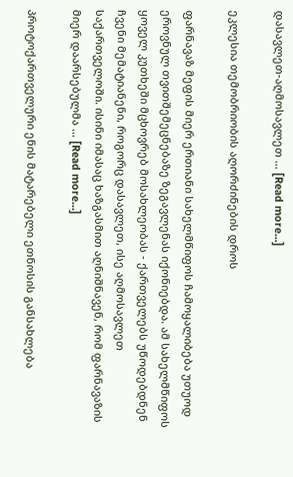დასავლეთ-აღმოსავლეთ … [Read more...]

ეკლესია თემობრიობის აღორძინების დროს

ფარნავაზ მეფის მიერ ერთიანი სახელმწიფოს ჩამოყალიბება უთუოდ ეროვნულ თვითშემეცნებაზე ზეგავლენას იქონიებდა. ამ სახელმწიფოს ყოველ კუთხეში მცხოვრებ მოსახლეობას - ქართველებს უწოდებდნენ ჩვენი მემატიანენი, როგორც დასავლეთ, ისე აღმოსავლეთ საქართველოში. ისინი იმასაც ხაზგასმით აღნიშნავენ, რომ ფარნავაზის მიერ დაარსებულმა … [Read more...]

პროტოქართველური ენის მატარებელი ეთნოსის განსახლება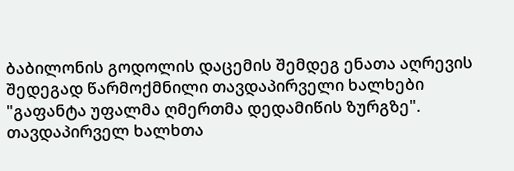ბაბილონის გოდოლის დაცემის შემდეგ ენათა აღრევის შედეგად წარმოქმნილი თავდაპირველი ხალხები "გაფანტა უფალმა ღმერთმა დედამიწის ზურგზე". თავდაპირველ ხალხთა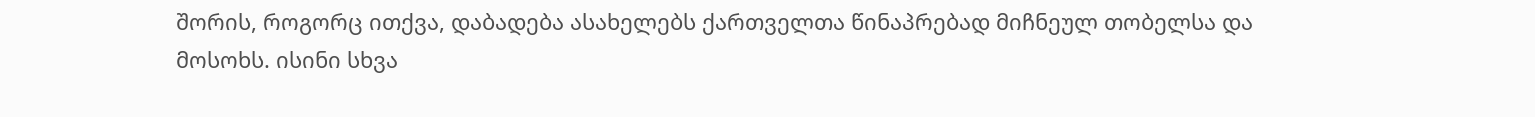შორის, როგორც ითქვა, დაბადება ასახელებს ქართველთა წინაპრებად მიჩნეულ თობელსა და მოსოხს. ისინი სხვა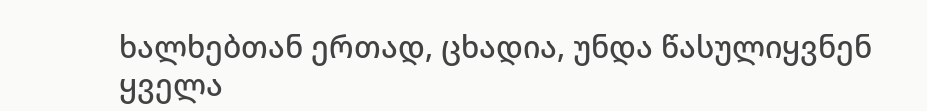ხალხებთან ერთად, ცხადია, უნდა წასულიყვნენ ყველა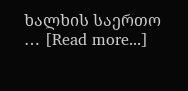ხალხის საერთო … [Read more...]